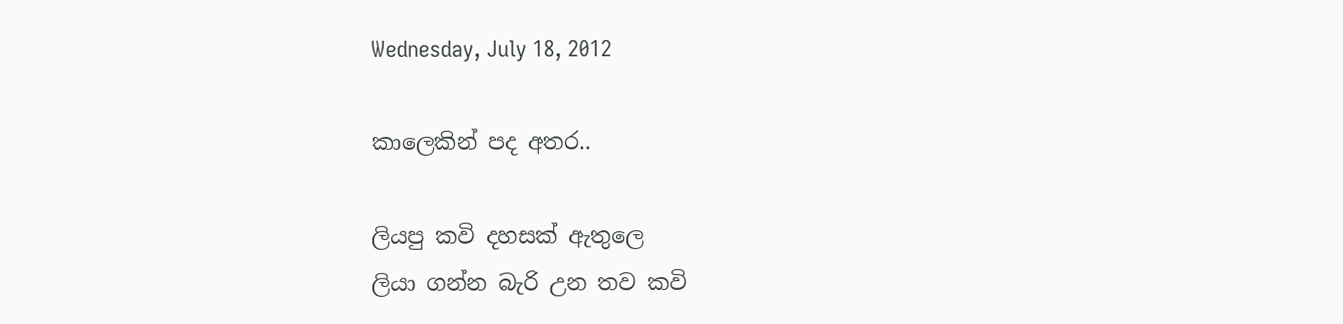Wednesday, July 18, 2012

කාලෙකින් පද අතර..

ලියපු කවි දහසක් ඇතුලෙ
ලියා ගන්න බැරි උන තව කවි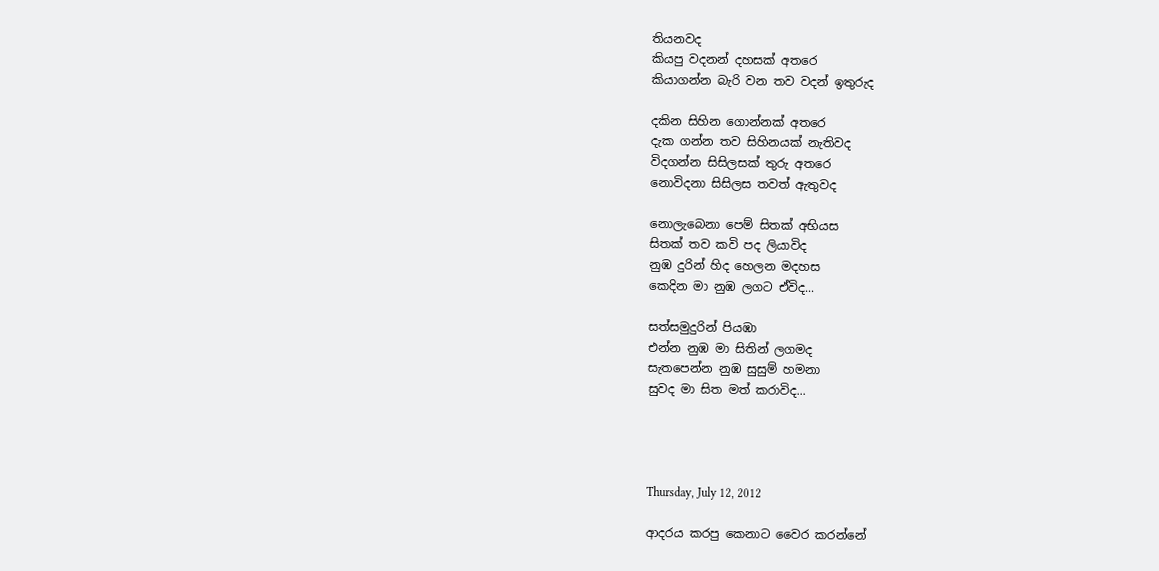තියනවද
කියපු වදනන් දහසක් අතරෙ
කියාගන්න බැරි වන තව වදන් ඉතුරුද

දකින සිහින ගොන්නක් අතරෙ
දැක ගන්න තව සිහිනයක් ‍නැතිවද
විදගන්න සිසිලසක් තුරු අතරෙ
නොවිදනා සිසිලස තවත් ඇතුවද

නොලැබෙනා පෙම් සිතක් අභියස
සිතක් තව කවි පද ලියාවිද
නුඹ දුරින් හිද හෙලන මදහස
කෙදින මා නුඹ ලගට ඒවිද...

සත්සමුදුරින් පියඹා
එන්න නුඹ මා සිතින් ලගමද
සැතපෙන්න නුඹ සුසුම් හමනා
සුවද මා සිත මත් කරාවිද...




Thursday, July 12, 2012

ආදරය කරපු කෙනාට වෛර කරන්නේ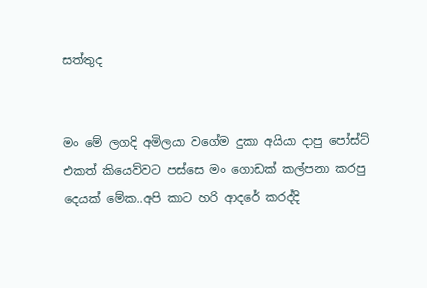සත්තුද


මං මේ ලගදි අමිලයා වගේම දුකා අයියා දාපු පෝස්ට් එකත් කියෙව්වට පස්සෙ මං ගොඩක් කල්පනා කරපු දෙයක් මේක..අපි කාට හරි ආදරේ කරද්දි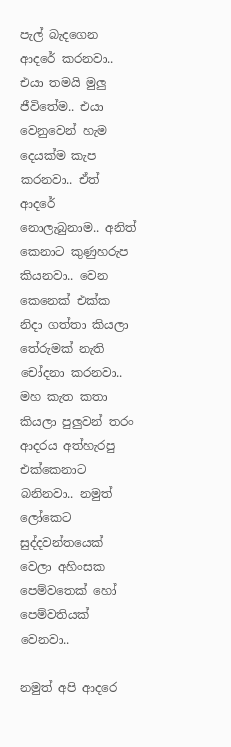පැල් බැදගෙන ආදරේ කරනවා.. එයා තමයි මුලු ජීවිතේම.. එයා වෙනුවෙන් හැම දෙයක්ම කැප කරනවා.. ඒත් ආදරේ නොලැබුනාම.. අනිත් කෙනාට කුණුහරුප කියනවා.. වෙන කෙනෙක් එක්ක නිදා ගත්තා කියලා තේරුමක් නැති චෝදනා කරනවා.. මහ කැත කතා කියලා පුලුවන් තරං ආදරය අත්හැරපු එක්කෙනාට බනිනවා.. නමුත් ලෝකෙට සුද්දවන්තයෙක් වෙලා අහිංසක පෙම්‍වතෙක් හෝ පෙම්වතියක් වෙනවා..

නමුත් අපි ආදරෙ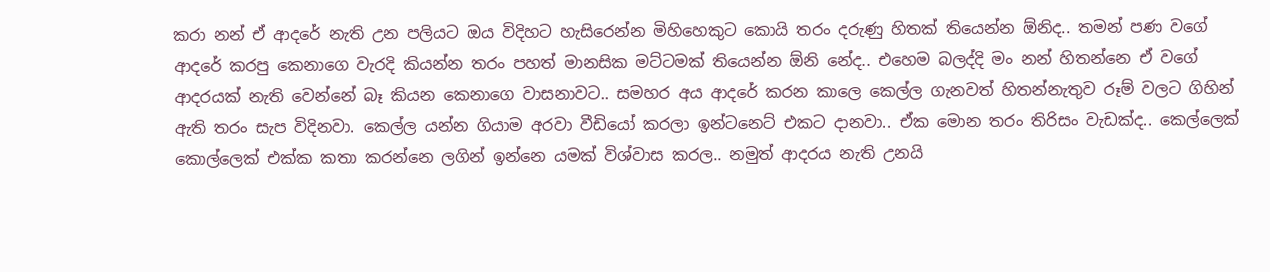කරා නන් ඒ ආදරේ නැති උන පලියට ඔය විදිහට හැසිරෙන්න මිහිහෙකුට කොයි තරං දරුණු හිතක් තියෙන්න ඕනිද.. තමන් පණ වගේ ආදරේ කරපු කෙනාගෙ වැරදි කියන්න තරං පහත් මානසික මට්ටමක් තියෙන්න ඕනි නේද.. එහෙම බලද්දි මං නන් හිතන්නෙ ඒ වගේ ආදරයක් නැති වෙන්නේ බෑ කියන කෙනාගෙ වාසනාවට.. සමහර අය ආදරේ කරන කාලෙ කෙල්ල ගැනවත් හිතන්නැතුව රූම් වලට ගිහින් ඇති තරං සැප විදිනවා. කෙල්ල යන්න ගියාම අරවා වීඩියෝ කරලා ඉන්ටනෙට් එකට දානවා.. ඒක මොන තරං තිරිසං වැඩක්ද.. කෙල්ලෙක් කොල්ලෙක් එක්ක කතා කරන්නෙ ලගින් ඉන්නෙ යමක් විශ්වාස කරල.. නමුත් ආදරය නැති උනයි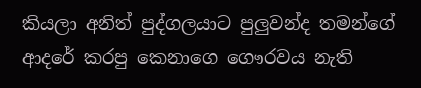කියලා ‍අනිත් පුද්ගලයාට පුලුවන්ද තමන්ගේ ආදරේ කරපු කෙනාගෙ ගෞරවය නැති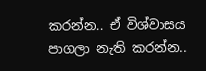කරන්න.. ඒ විශ්වාසය පාගලා නැති කරන්න..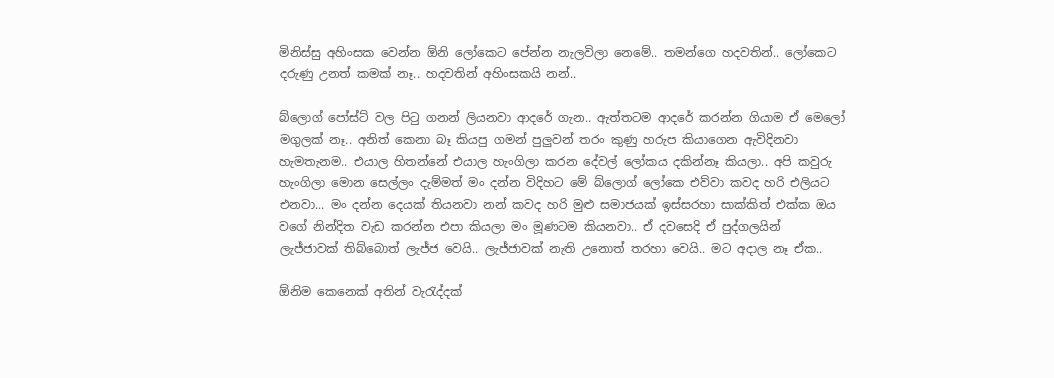මිනිස්සු අහිංසක වෙන්න ඕනි ලෝකෙට පේන්න නැලවිලා නෙමේ.. තමන්ගෙ හදවතින්.. ලෝකෙට දරුණු උනත් කමක් නෑ.. හදවතින් අහිංසකයි නන්..

බ්ලොග් පෝස්ට් වල පිටු ගනන් ලියනවා ආදරේ ගැන.. ඇත්තටම ආදරේ කරන්න ගියාම ඒ මෙලෝ මගුලක් නෑ.. අනිත් කෙනා බෑ කියපු ගමන් පුලුවන් තරං කුණු හරුප කියාගෙන ඇවිදිනවා හැමතැනම.. එයාල හිතන්නේ එයාල හැංගිලා කරන දේවල් ලෝකය දකින්නෑ කියලා.. අපි කවුරු හැංගිලා මොන සෙල්ලං දැම්මත් මං දන්න විදිහට මේ බ්ලොග් ලෝකෙ එව්වා කවද හරි එලියට එනවා... මං දන්න දෙයක් තියනවා නන් කවද හරි මුළු සමාජයක් ඉස්සරහා සාක්කිත් එක්ක ඔය වගේ නින්දිත වැඩ කරන්න එපා කියලා මං මූණටම කියනවා.. ඒ දවසෙදි ඒ පුද්ගලයින් ලැජ්ජාවක් තිබ්බොත් ලැජ්ජ වෙයි.. ලැජ්ජාවක් නැති උනොත් තරහා වෙයි.. මට අදාල නෑ ඒක..

ඕනිම කෙනෙක් අතින් වැරැද්දක්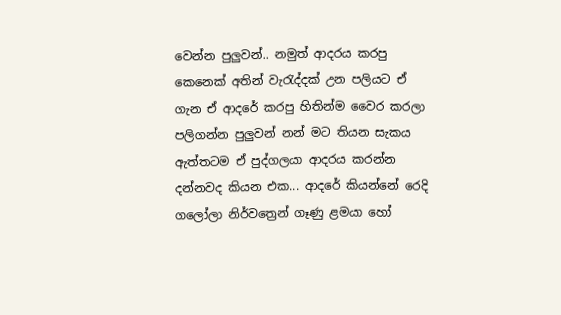වෙන්න පුලුවන්.. නමුත් ආදරය කරපු කෙනෙක් අතින් වැරැද්දක් උන පලියට ඒ ගැන ඒ ආදරේ කරපු හිතින්ම වෛර කරලා පලිගන්න පුලුවන් නන් මට තියන සැකය ඇත්තටම ඒ පුද්ගලයා ආදරය කරන්න දන්නවද කියන එක... ආදරේ කියන්නේ රෙදි ගලෝලා නිර්වත්‍රෙන් ගෑණු ළමයා හෝ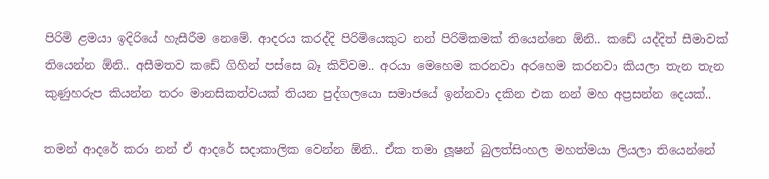පිරිමි ළමයා ඉදිරියේ හැසීරීම නෙමේ. ආදරය කරද්දි පිරිමියෙකුට නන් පිරිමිකමක් තියෙන්නෙ ඕනි.. කඩේ යද්දිත් සීමාවක් තියෙන්න ඕනි.. අසීමතව කඩේ ගිහින් පස්සෙ බෑ කිව්වම.. අරයා මෙහෙම කරනවා අරහෙම කරනවා කියලා තැන තැන කුණුහරුප කියන්න තරං මානසිකත්වයක් තියන පුද්ගලයො සමාජයේ ඉන්නවා දකින එක නන් මහ අප්‍රසන්න දෙයක්..

තමන් ආදරේ කරා නන් ඒ ආදරේ සදාකාලික වෙන්න ඕනි.. ඒක තමා ලූෂන් බුලත්සිංහල මහත්මයා ලියලා තියෙන්නේ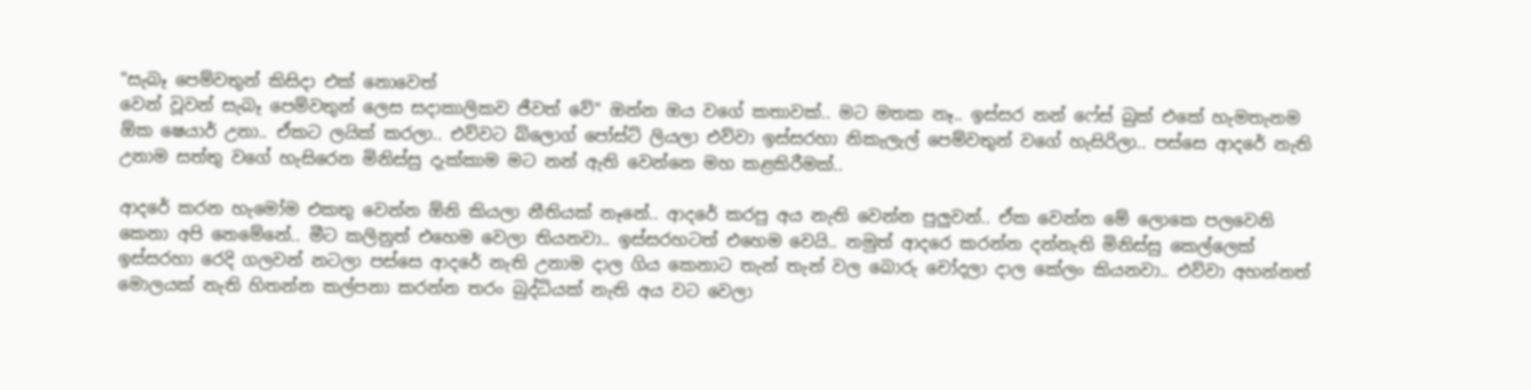"සැබෑ පෙම්වතුන් කිසිදා එක් නොවෙත්
වෙන් වූවන් සැබෑ පෙම්වතුන් ලෙස සදාකාලිකව ජීවත් වේ" ඔන්න ඔය වගේ කතාවක්.. මට මතක නෑ.. ඉස්සර නන් ෆේස් බුක් එකේ හැමතැනම ඕක ෂෙයාර් උනා.. ඒකට ලයික් කරලා.. එව්වට බ්ලොග් පෝස්ට් ලියලා එව්වා ඉස්සරහා නිකැලැල් පෙම්වතුන් වගේ හැසිරිලා.. පස්සෙ ආදරේ නැති උනාම සත්තු වගේ හැසිරෙන මිනිස්සු දැක්කාම මට නන් ඇති වෙන්නෙ මහ කළකිරීමක්..

ආදරේ කරන හැමෝම එකතු වෙන්න ඕනි කියලා නීතියක් නෑනේ.. ආදරේ කරපු අය නැති වෙන්න පුලුවන්.. ඒක වෙන්න මේ ලොකෙ පලවෙනි කෙනා අපි නෙමේනේ.. මීට කලිනුත් එහෙම වෙලා තියනවා.. ඉස්සරහටත් එහෙම වෙයි.. නමුත් ආදරෙ කරන්න දන්නැති මිනිස්සු කෙල්ලෙක් ඉස්සරහා රෙදි ගලවන් නටලා පස්සෙ ආදරේ නැති උනාම දාල ගිය කෙනාට තැන් තැන් වල බොරු චෝදලා දාල කේලං කියනවා.. එව්වා අහන්නත් මොලයක් නැති හිතන්න කල්පනා කරන්න තරං බුද්ධියක් නැති අය වට වෙලා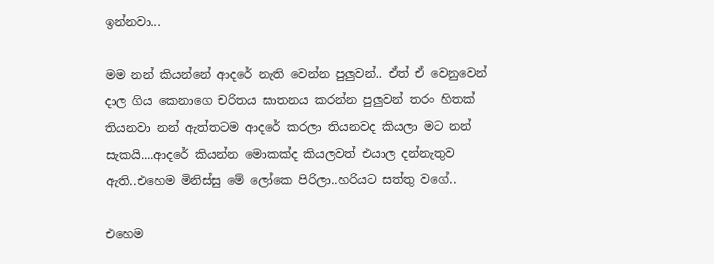ඉන්නවා...

මම නන් කියන්නේ ආදරේ නැති වෙන්න පුලුවන්.. ඒත් ඒ වෙනුවෙන් දාල ගිය කෙනාගෙ චරිතය ඝාතනය කරන්න පුලුවන් තරං හිතක් තියනවා නන් ඇත්තටම ආදරේ කරලා තියනවද කියලා මට නන් සැකයි....ආදරේ කියන්න මොකක්ද කියලවත් එයාල දන්නැතුව ඇති..එහෙම මිනිස්සු මේ ලෝකෙ පිරිලා..හරියට සත්තු වගේ..

එහෙම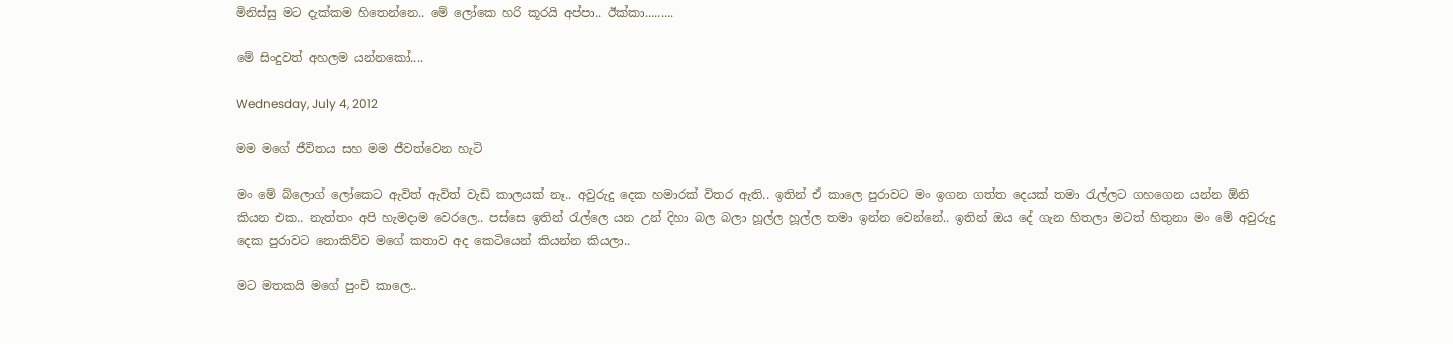මිනිස්සු මට දැක්කම හිතෙන්නෙ.. මේ ලෝකෙ හරි කූරයි අප්පා.. ඊක්කා.........

මේ සිංදුවත් අහලම යන්නකෝ....

Wednesday, July 4, 2012

මම මගේ ජීවිතය සහ මම ජීවත්වෙන හැටි

මං මේ බ්ලොග් ලෝකෙට ඇවිත් ඇවිත් වැඩි කාලයක් නෑ.. අවුරුදු දෙක හමාරක් විතර ඇති.. ඉතින් ඒ කාලෙ පුරාවට මං ඉගන ගත්ත දෙයක් තමා රැල්ලට ගහගෙන ‍යන්න ඕනි කියන එක.. නැත්තං අපි හැමදාම වෙරලෙ.. පස්සෙ ඉතින් රැල්ලෙ යන උන් දිහා බල බලා හූල්ල හූල්ල තමා ඉන්න වෙන්නේ.. ඉතින් ඔය දේ ගැන හිතලා මටත් හිතුනා මං මේ අවුරුදු දෙක පුරාවට නොකිව්ව මගේ කතාව අද කෙටියෙන් කියන්න කියලා..

මට මතකයි මගේ පුංචි කාලෙ..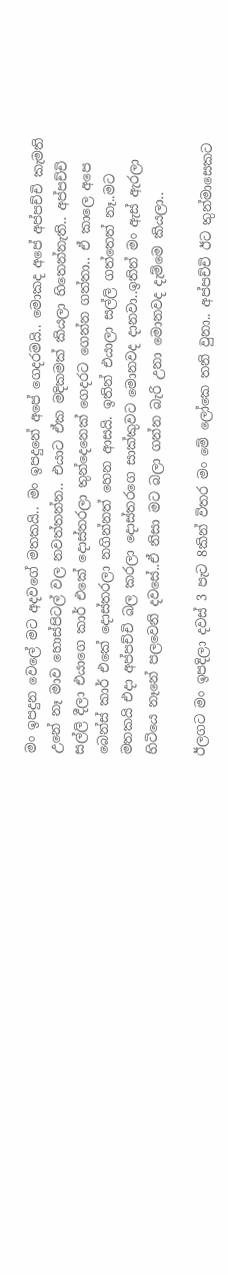මං ඉපදුන වෙලේ මට අදවගේ මතකයි.. මං ඉපදු‍නේ අපේ ගෙදරමයි.. මොකද අපේ අප්පච්චි කැමති උනේ නෑ මාව හොස්පිටල් වල නවත්තන්න.. එයාට ඒක මදිකමක් කියලා හිතෙන්නැති.. අප්පච්චි සල්ලි දීලා එයාගෙ කාර් එකේ දොස්තරලා තුන්දෙනෙක් ගෙදරට ගෙන්න ගත්තා.. ඒ කාලෙ අපෙ බෙන්ස් කාර් එකේ දොස්තරලා නගින්නත් හෙන ආසයි. ඉතින් එයාලා සල්ලි ගත්තෙත් නෑ..මට මතකයි එදා අප්පච්චි බල කරලා දොස්තරගෙ සාක්කුවට මොනවද දානවා..ඉතින් මං ඇස් ඇරලා හිටියෙ නෑනේ පලවෙනි දවසේ..ඒ නිසා මට බලා ගන්න බැරි උනා මොනවද දැම්මෙ කියලා..

ඊලගට මං ඉපදිලා දවස් 3 පැට 8කින් විතර මං මේ ලෝකෙ තනි වුනා.. අප්පච්චි ඊට තුන්මාසෙකට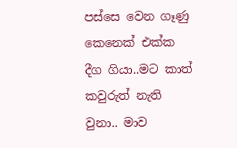පස්සෙ වෙන ගෑණු කෙනෙක් එක්ක දීග ගියා..මට කාත් කවුරුත් නැති වුනා.. මාව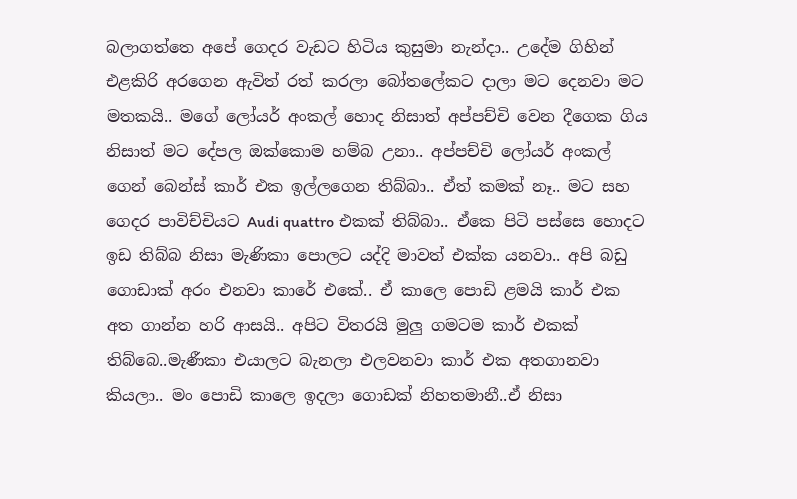බලා‍ගත්තෙ අපේ ගෙදර වැඩට හිටිය කුසුමා නැන්දා.. උදේම ගිහින් එළකිරි අරගෙන ඇවිත් රත් කරලා බෝතලේකට දාලා මට දෙනවා මට මතකයි.. මගේ ලෝයර් අංකල් හොද නිසාත් අප්පච්චි වෙන දීගෙක ගිය නිසාත් මට දේපල ඔක්කොම හම්බ උනා.. අප්පච්චි ලෝයර් අංකල් ගෙන් බෙන්ස් කාර් එක ඉල්ලගෙන තිබ්බා.. ඒත් කමක් නෑ.. මට සහ ගෙදර පාවිච්චියට Audi quattro එකක් තිබ්බා.. ඒකෙ පිටි පස්සෙ හොදට ඉඩ තිබ්බ නිසා මැණිකා පොලට යද්දි මාවත් එක්ක යනවා.. අපි බඩු ගොඩාක් අරං එනවා කාරේ එකේ.. ඒ කාලෙ පොඩි ළමයි කාර් එක අත ගාන්න හරි ආසයි.. අපිට විතරයි මුලු ගමටම කාර් එකක් තිබ්බෙ..මැණීකා එයාලට බැනලා එලවනවා කාර් එක අතගානවා කියලා.. මං පොඩි කාලෙ ඉදලා ගොඩක් නිහතමානී..ඒ නිසා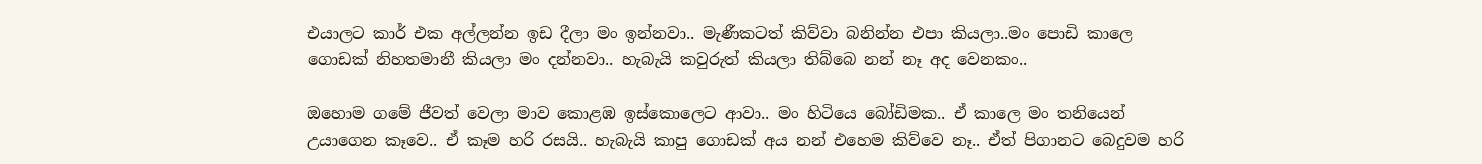එයාලට කාර් එක අල්ලන්න ඉඩ දීලා මං ඉන්නවා.. මැණීකටත් කිව්වා බනින්න එපා කියලා..මං පොඩි කාලෙ ගොඩක් නිහතමානී කියලා මං දන්නවා.. හැබැයි කවුරුත් කියලා තිබ්බෙ නන් නෑ අද වෙනකං..

ඔහොම ගමේ ජීවත් වෙලා මාව කොළඹ ඉස්කොලෙට ආවා.. මං හිටියෙ බෝඩිමක.. ඒ කාලෙ මං තනියෙන් උයාගෙන කෑවෙ.. ඒ කෑම හරි රසයි.. හැබැයි කාපු ගොඩක් අය නන් එහෙම කිව්වෙ නෑ.. ඒත් පිගානට බෙදුවම හරි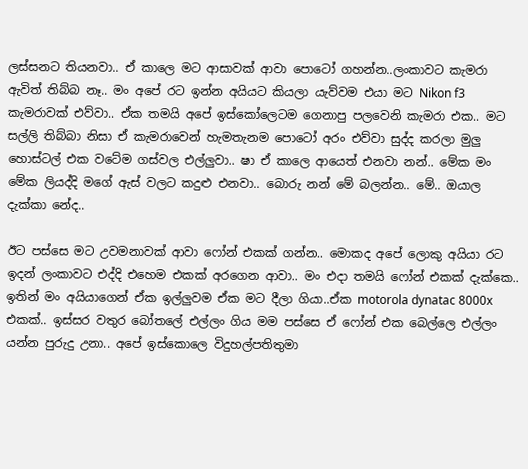ලස්සනට තියනවා.. ඒ කාලෙ මට ආසාවක් ආවා පොටෝ ගහන්න..ලංකාවට කැමරා ඇවිත් තිබ්බ ‍නෑ.. මං අපේ රට ඉන්න අයියට කියලා යැව්වම එයා මට Nikon f3 කැමරාවක් එව්වා.. ඒක තමයි අපේ ඉස්‍කෝලෙටම ගෙනාපු පලවෙනි කැමරා එක.. මට සල්ලි තිබ්බා නිසා ඒ කැමරාවෙන් හැමතැනම පොටෝ අරං එව්වා සුද්ද කරලා මුලු හොස්ටල් එක වටේම ගස්වල එල්ලුවා.. ෂා ඒ කාලෙ ආයෙත් එනවා නන්.. මේක මං මේක ලියද්දි මගේ ඇස් වලට කදුළු එනවා.. බොරු නන් මේ බලන්න.. මේ.. ඔයාල දැක්කා නේද..

ඊට පස්සෙ මට උවමනාවක් ආවා ෆෝන් එකක් ගන්න.. මොකද අපේ ලොකු අයියා රට ඉදන් ලංකාවට එද්දි එහෙම එකක් අරගෙන ආවා.. මං එදා තමයි ෆෝන් එකක් දැක්කෙ.. ඉතින් මං අයියාගෙන් ඒක ඉල්ලුවම ඒක මට දීලා ගියා..ඒක motorola dynatac 8000x එකක්.. ඉස්සර වතුර බෝතලේ එල්ලං ගිය මම පස්සෙ ඒ ෆෝන් එක බෙල්ලෙ එල්ලං යන්න පුරුදු උනා.. අපේ ඉස්කොලෙ විදුහල්පතිතුමා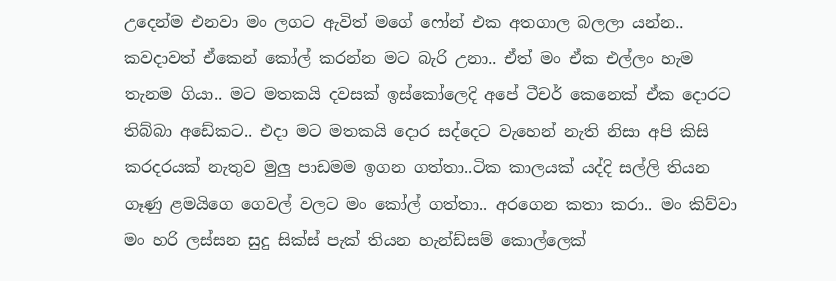උදෙන්ම එනවා මං ලගට ඇවිත් මගේ ෆෝන් එක අතගාල බලලා යන්න.. කවදාවත් ඒකෙන් කෝල් කරන්න මට බැරි උනා.. ඒත් මං ඒක එල්ලං හැම තැනම ගියා.. මට මතකයි දවසක් ඉස්කෝලෙදි අපේ ටීචර් කෙනෙක් ඒක දොරට තිබ්බා අඩේකට.. එදා මට මතකයි දොර සද්දෙට වැහෙන් නැති නිසා අපි කිසි කරදරයක් නැතුව මුලු පාඩමම ඉගන ගත්තා..ටික කාලයක් යද්දි සල්ලි තියන ගෑණු ළමයිගෙ ගෙවල් වලට මං කෝල් ගත්තා.. අරගෙන කතා කරා.. මං කිව්වා මං හරි ලස්සන සුදු සික්ස් පැක් තියන හැන්ඩ්සම් කොල්ලෙක්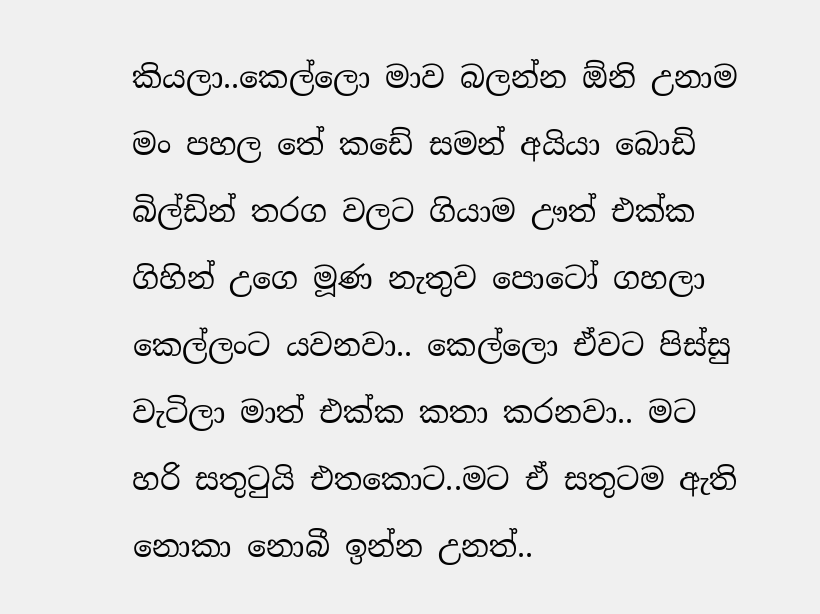කියලා..කෙල්ලො මාව බලන්න ඕනි උනාම මං පහල තේ කඩේ සමන් අයියා බොඩි බිල්ඩින් තරග වලට ගියාම ඌත් එක්ක ගිහින් උගෙ මූණ නැතුව පොටෝ ගහලා කෙල්ලංට යවනවා.. කෙල්ලො ඒවට පිස්සු වැටිලා මාත් එක්ක කතා කරනවා.. මට හරි සතුටුයි එතකොට..මට ඒ සතුටම ඇති නොකා නොබී ඉන්න උනත්..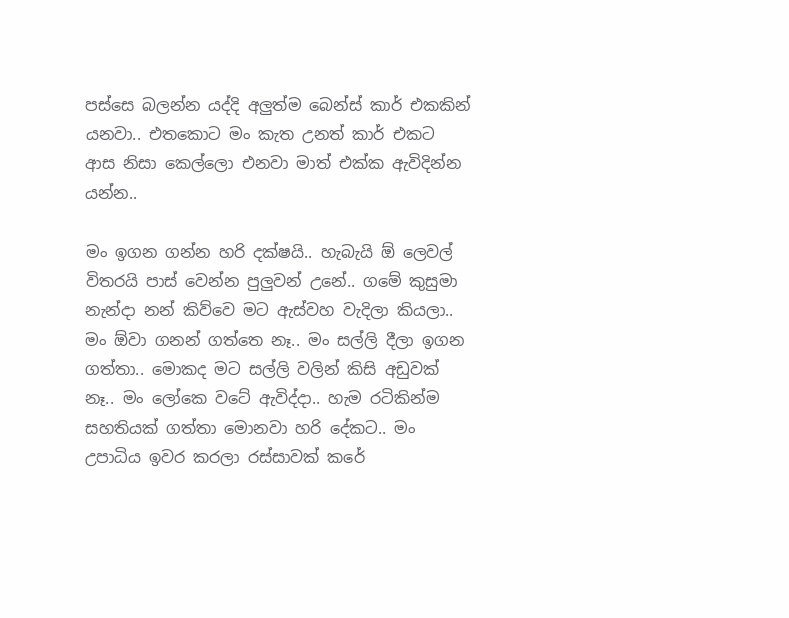පස්සෙ බලන්න යද්දි අලුත්ම බෙන්ස් කාර් එකකින් යනවා.. එතකොට මං කැත උනත් කාර් එකට ආස නිසා කෙල්ලො එනවා මාත් එක්ක ඇවිදින්න යන්න..

මං ඉගන ගන්න හරි දක්ෂයි.. හැබැයි ඕ ලෙවල් විතරයි පාස් වෙන්න පුලුවන් උනේ.. ගමේ කුසුමා නැන්දා නන් කිව්වෙ මට ඇස්වහ වැදිලා කියලා.. මං ඕවා ගනන් ගත්තෙ නෑ.. මං සල්ලි දීලා ඉගන ගත්තා.. මොකද මට සල්ලි වලින් කිසි අඩුවක් නෑ.. මං ලෝකෙ වටේ ඇවිද්දා.. හැම රටිකින්ම සහතියක් ගත්තා මොනවා හරි දේකට.. මං උපාධිය ඉවර කරලා රස්සාවක් කරේ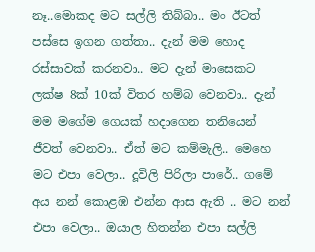නෑ..මොකද මට සල්ලි තිබ්බා.. මං ඊටත් පස්සෙ ඉගන ගත්තා.. දැන් මම හොද රස්සාවක් කරනවා.. මට දැන් මාසෙකට ලක්ෂ 8ක් 10ක් විතර හම්බ වෙනවා.. දැන් මම මගේම ගෙයක් හදාගෙන තනියෙන් ජීවත් වෙනවා.. ඒත් මට කම්මැලි.. මෙහෙ මට එපා වෙලා.. දූවිලි පිරිලා පාරේ.. ගමේ අය නන් කොළඹ එන්න ආස ඇති .. මට නන් එපා වෙලා.. ඔයාල හිතන්න එපා සල්ලි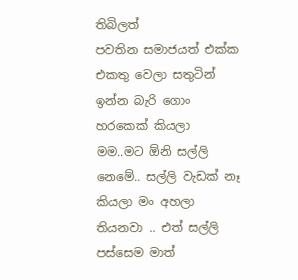තිබිලත්
පවතින සමාජයත් එක්ක එකතු වෙලා සතුටින් ඉන්න බැරි ගොං හරකෙක් කියලා මම..මට ඕනි සල්ලි නෙමේ.. සල්ලි වැඩක් නෑ කියලා මං අහලා තියනවා .. එත් සල්ලි පස්සෙම මාත්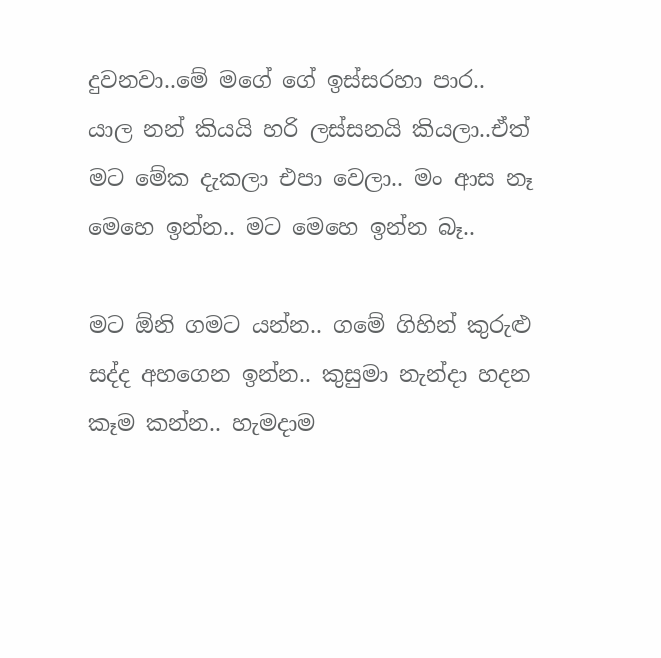දුවනවා..මේ මගේ ගේ ඉස්සරහා පාර..
යාල නන් කියයි හරි ලස්සනයි කියලා..ඒත් මට මේක දැකලා එපා වෙලා.. මං ආස නෑ මෙහෙ ඉන්න.. මට මෙහෙ ඉන්න බෑ..

මට ඕනි ගමට යන්න.. ගමේ ගිහින් කුරුළු සද්ද අහගෙන ඉන්න.. කුසුමා නැන්දා හදන කෑම කන්න.. හැමදාම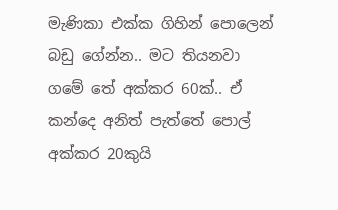මැණිකා එක්ක ගිහින් පොලෙන් බඩු ගේන්න.. මට තියනවා ගමේ තේ අක්කර 60ක්.. ඒ කන්දෙ අනිත් පැත්තේ පොල් අක්කර 20කුයි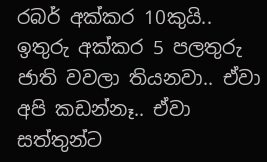රබර් අක්කර 10කුයි.. ඉතුරු අක්කර 5 පලතුරු ජාති වවලා තියනවා.. ඒවා අපි කඩන්නෑ.. ඒවා සත්තුන්ට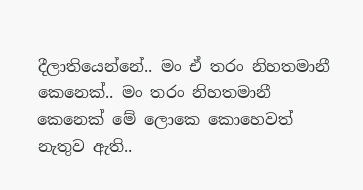දීලාතියෙන්නේ.. මං ඒ තරං නිහතමානී කෙනෙක්.. මං තරං නිහතමානී කෙනෙක් මේ ලොකෙ කොහෙවත් නැතුව ඇති..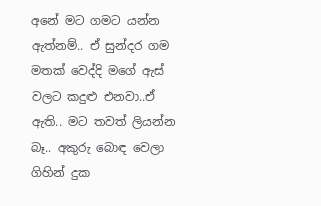අනේ මට ගමට යන්න ඇත්නම්.. ඒ සුන්දර ගම මතක් වෙද්දි මගේ ඇස් වලට කදුළු එනවා..ඒ ඇති.. මට තවත් ලියන්න බෑ.. අකුරු බොඳ වෙලා ගිහින් දුක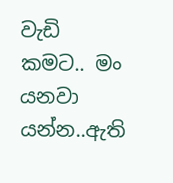වැඩි කමට.. මං යනවා යන්න..ඇති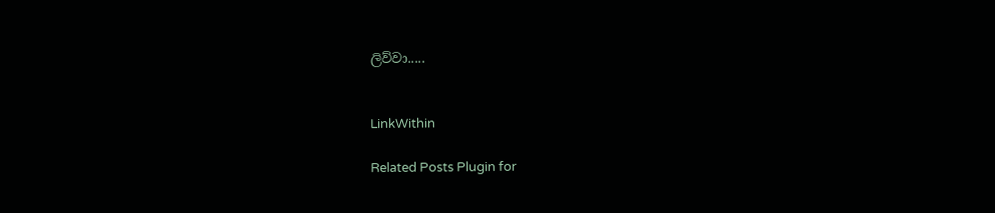ලිව්වා.....


LinkWithin

Related Posts Plugin for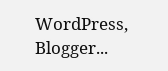WordPress, Blogger...